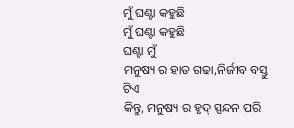ମୁଁ ଘଣ୍ଟା କହୁଛି
ମୁଁ ଘଣ୍ଟା କହୁଛି
ଘଣ୍ଟା ମୁଁ
ମନୁଷ୍ୟ ର ହାତ ଗଢା,ନିର୍ଜୀବ ବସ୍ତୁ ଟିଏ
କିନ୍ତୁ, ମନୁଷ୍ୟ ର ହୃଦ୍ ସ୍ପନ୍ଦନ ପରି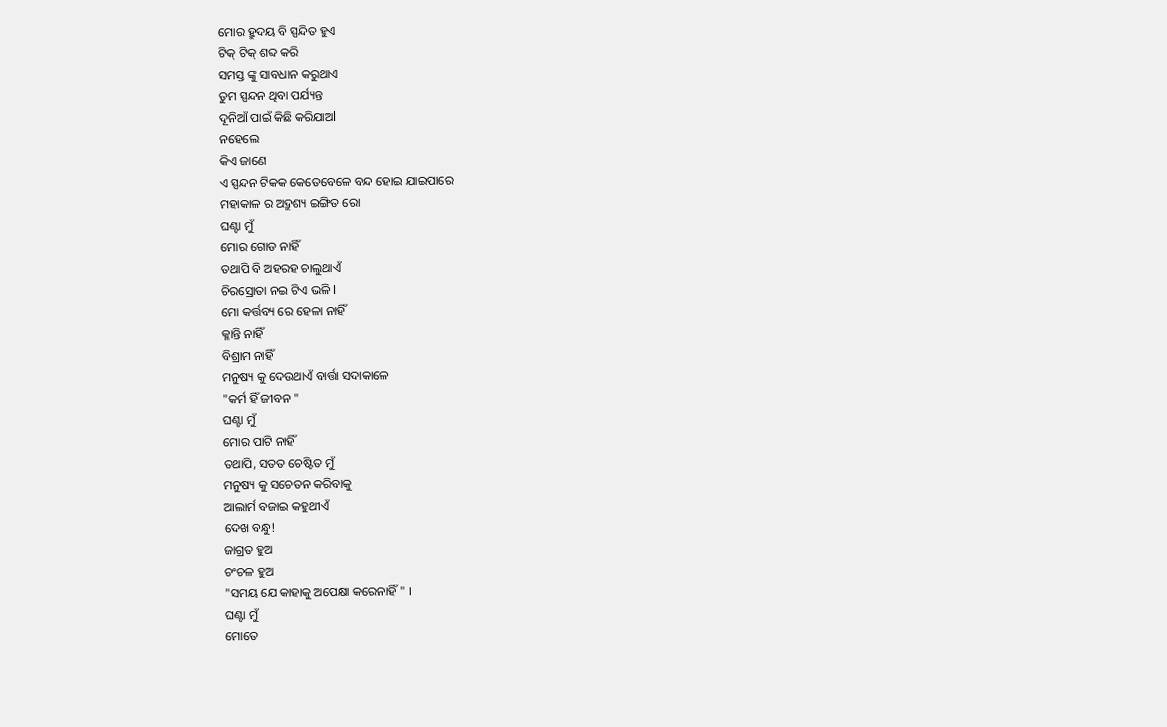ମୋର ହ୍ରୁଦୟ ବି ସ୍ପନ୍ଦିତ ହୁଏ
ଟିକ୍ ଟିକ୍ ଶବ୍ଦ କରି
ସମସ୍ତ ଙ୍କୁ ସାବଧାନ କରୁଥାଏ
ତୁମ ସ୍ପନ୍ଦନ ଥିବା ପର୍ଯ୍ୟନ୍ତ
ଦୂନିଆଁ ପାଇଁ କିଛି କରିଯାଅl
ନହେଲେ
କିଏ ଜାଣେ
ଏ ସ୍ପନ୍ଦନ ଟିକକ କେତେବେଳେ ବନ୍ଦ ହୋଇ ଯାଇପାରେ
ମହାକାଳ ର ଅଦ୍ରୁଶ୍ୟ ଇଙ୍ଗିତ ରୋ
ଘଣ୍ଟା ମୁଁ
ମୋର ଗୋଡ ନାହିଁ
ତଥାପି ବି ଅହରହ ଚାଲୁଥାଏଁ
ଚିରସ୍ରୋତା ନଇ ଟିଏ ଭଳି l
ମୋ କର୍ତ୍ତବ୍ୟ ରେ ହେଳା ନାହିଁ
କ୍ଳାନ୍ତି ନାହିଁ
ବିଶ୍ରାମ ନାହିଁ
ମନୁଷ୍ୟ କୁ ଦେଉଥାଏଁ ବାର୍ତ୍ତା ସଦାକାଳେ
"କର୍ମ ହିଁ ଜୀବନ "
ଘଣ୍ଟା ମୁଁ
ମୋର ପାଟି ନାହିଁ
ତଥାପି, ସତତ ଚେଷ୍ଟିତ ମୁଁ
ମନୁଷ୍ୟ କୁ ସଚେତନ କରିବାକୁ
ଆଲାର୍ମ ବଜାଇ କହୁଥୀଏଁ
ଦେଖ ବନ୍ଧୁ!
ଜାଗ୍ରତ ହୁଅ
ଚଂଚଳ ହୁଅ
"ସମୟ ଯେ କାହାକୁ ଅପେକ୍ଷା କରେନାହିଁ " ।
ଘଣ୍ଟା ମୁଁ
ମୋତେ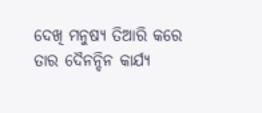ଦେଖି ମନୁଷ୍ୟ ତିଆରି କରେ
ତାର ଦୈନନ୍ଦିନ କାର୍ଯ୍ୟ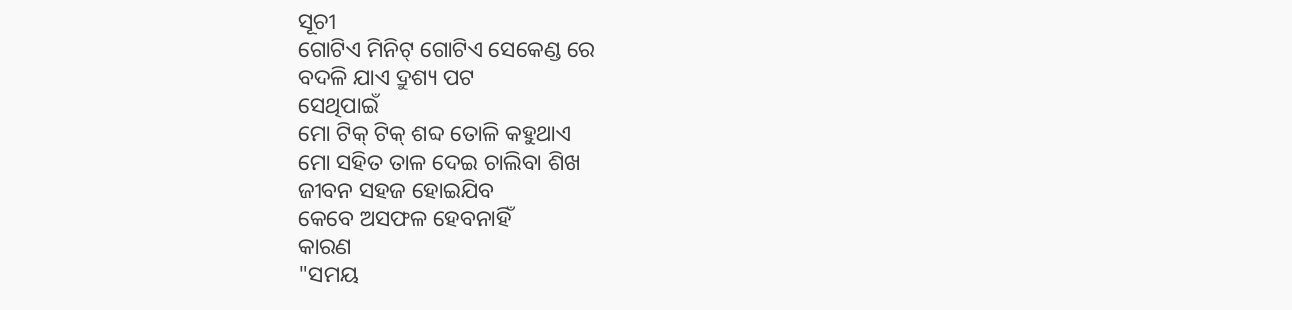ସୂଚୀ
ଗୋଟିଏ ମିନିଟ୍ ଗୋଟିଏ ସେକେଣ୍ଡ ରେ
ବଦଳି ଯାଏ ଦ୍ରୁଶ୍ୟ ପଟ
ସେଥିପାଇଁ
ମୋ ଟିକ୍ ଟିକ୍ ଶବ୍ଦ ତୋଳି କହୁଥାଏ
ମୋ ସହିତ ତାଳ ଦେଇ ଚାଲିବା ଶିଖ
ଜୀବନ ସହଜ ହୋଇଯିବ
କେବେ ଅସଫଳ ହେବନାହିଁ
କାରଣ
"ସମୟ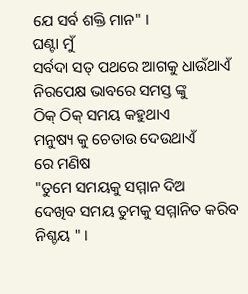ଯେ ସର୍ବ ଶକ୍ତି ମାନ" ।
ଘଣ୍ଟା ମୁଁ
ସର୍ବଦା ସତ୍ ପଥରେ ଆଗକୁ ଧାଉଁଥାଏଁ
ନିରପେକ୍ଷ ଭାବରେ ସମସ୍ତ ଙ୍କୁ
ଠିକ୍ ଠିକ୍ ସମୟ କହୁଥାଏ
ମନୁଷ୍ୟ କୁ ଚେତାଉ ଦେଉଥାଏଁ
ରେ ମଣିଷ
"ତୁମେ ସମୟକୁ ସମ୍ମାନ ଦିଅ
ଦେଖିବ ସମୟ ତୁମକୁ ସମ୍ମାନିତ କରିବ ନିଶ୍ଚୟ " ।